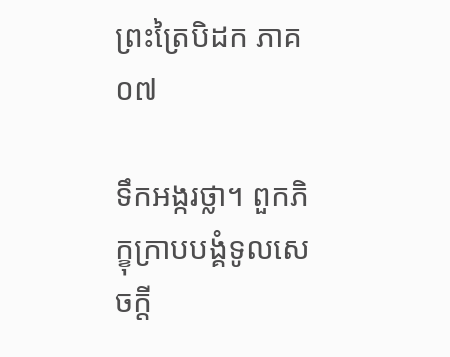ព្រះត្រៃបិដក ភាគ ០៧

ទឹកអង្ករថ្លា។ ពួកភិក្ខុក្រាបបង្គំទូលសេចក្តី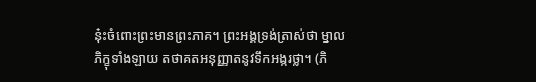នុ៎ះចំពោះព្រះមានព្រះភាគ។ ព្រះអង្គទ្រង់ត្រាស់ថា ម្នាលភិក្ខុទាំងឡាយ តថាគតអនុញ្ញាតនូវទឹកអង្ករថ្លា។ (ភិ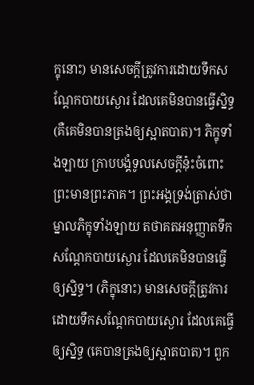ក្ខុនោះ) មានសេចក្តីត្រូវការដោយទឹកសណ្តែកបាយស្ងោរ ដែលគេមិនបានធ្វើស្និទ្ធ (គឺគេមិនបានត្រងឲ្យស្អាតបាត)។ ភិក្ខុទាំងឡាយ ក្រាបបង្គំទូលសេចក្តីនុ៎ះចំពោះព្រះមានព្រះភាគ។ ព្រះអង្គទ្រង់ត្រាស់ថា ម្នាលភិក្ខុទាំងឡាយ តថាគតអនុញ្ញាតទឹកសណ្តែកបាយស្ងោរ ដែលគេមិនបានធ្វើឲ្យស្និទ្ធ។ (ភិក្ខុនោះ) មានសេចក្តីត្រូវការដោយទឹកសណ្តែកបាយស្ងោរ ដែលគេធ្វើឲ្យស្និទ្ធ (គេបានត្រងឲ្យស្អាតបាត)។ ពួក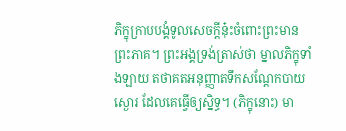ភិក្ខុក្រាបបង្គំទូលសេចក្តីនុ៎ះចំពោះព្រះមានព្រះភាគ។ ព្រះអង្គទ្រង់ត្រាស់ថា ម្នាលភិក្ខុទាំងឡាយ តថាគតអនុញ្ញាតទឹកសណ្តែកបាយស្ងោរ ដែលគេធ្វើឲ្យស្និទ្ធ។ (ភិក្ខុនោះ) មា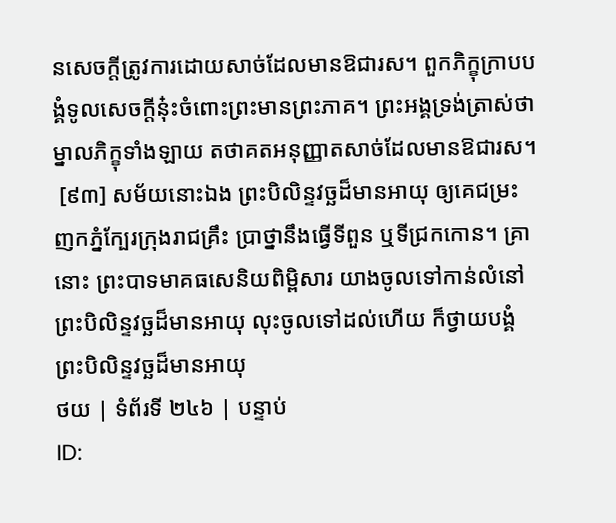នសេចក្តីត្រូវការដោយសាច់ដែលមានឱជារស។ ពួកភិក្ខុក្រាបបង្គំទូលសេចក្តីនុ៎ះចំពោះព្រះមានព្រះភាគ។ ព្រះអង្គទ្រង់ត្រាស់ថា ម្នាលភិក្ខុទាំងឡាយ តថាគតអនុញ្ញាតសាច់ដែលមានឱជារស។
 [៩៣] សម័យនោះឯង ព្រះបិលិន្ទវច្ឆដ៏មានអាយុ ឲ្យគេជម្រះញកភ្នំក្បែរក្រុងរាជគ្រឹះ ប្រាថ្នានឹងធ្វើទីពួន ឬទីជ្រកកោន។ គ្រានោះ ព្រះបាទមាគធសេនិយពិម្ពិសារ យាងចូលទៅកាន់លំនៅព្រះបិលិន្ទវច្ឆដ៏មានអាយុ លុះចូលទៅដល់ហើយ ក៏ថ្វាយបង្គំព្រះបិលិន្ទវច្ឆដ៏មានអាយុ
ថយ | ទំព័រទី ២៤៦ | បន្ទាប់
ID: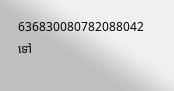636830080782088042
ទៅ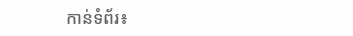កាន់ទំព័រ៖